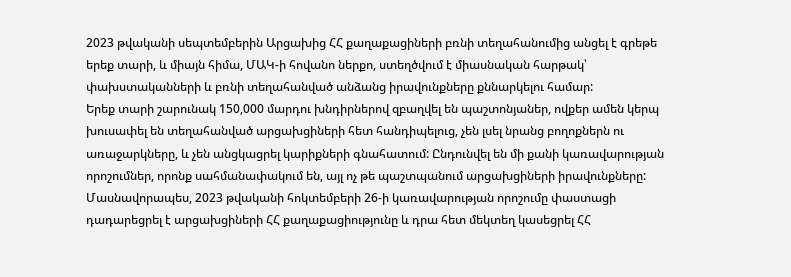2023 թվականի սեպտեմբերին Արցախից ՀՀ քաղաքացիների բռնի տեղահանումից անցել է գրեթե երեք տարի, և միայն հիմա, ՄԱԿ-ի հովանո ներքո, ստեղծվում է միասնական հարթակ՝ փախստականների և բռնի տեղահանված անձանց իրավունքները քննարկելու համար:
Երեք տարի շարունակ 150,000 մարդու խնդիրներով զբաղվել են պաշտոնյաներ, ովքեր ամեն կերպ խուսափել են տեղահանված արցախցիների հետ հանդիպելուց, չեն լսել նրանց բողոքներն ու առաջարկները, և չեն անցկացրել կարիքների գնահատում: Ընդունվել են մի քանի կառավարության որոշումներ, որոնք սահմանափակում են, այլ ոչ թե պաշտպանում արցախցիների իրավունքները: Մասնավորապես, 2023 թվականի հոկտեմբերի 26-ի կառավարության որոշումը փաստացի դադարեցրել է արցախցիների ՀՀ քաղաքացիությունը և դրա հետ մեկտեղ կասեցրել ՀՀ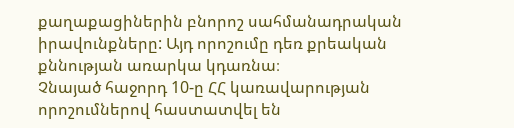քաղաքացիներին բնորոշ սահմանադրական իրավունքները: Այդ որոշումը դեռ քրեական քննության առարկա կդառնա։
Չնայած հաջորդ 10-ը ՀՀ կառավարության որոշումներով հաստատվել են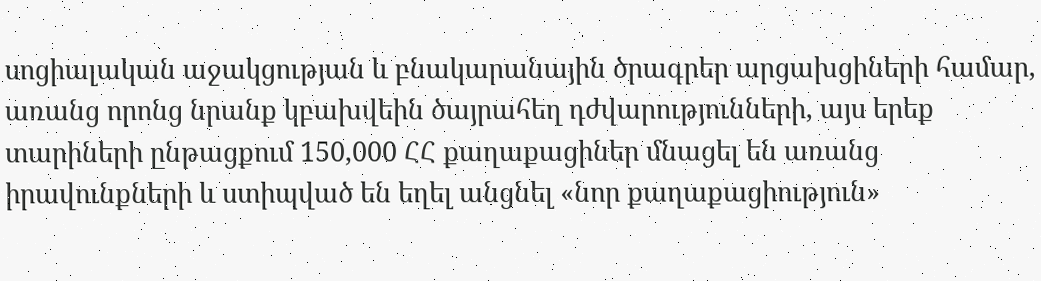սոցիալական աջակցության և բնակարանային ծրագրեր արցախցիների համար, առանց որոնց նրանք կբախվեին ծայրահեղ դժվարությունների, այս երեք տարիների ընթացքում 150,000 ՀՀ քաղաքացիներ մնացել են առանց իրավունքների և ստիպված են եղել անցնել «նոր քաղաքացիություն»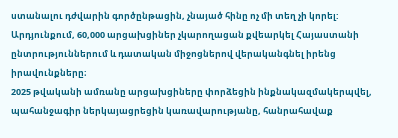ստանալու դժվարին գործընթացին, չնայած հինը ոչ մի տեղ չի կորել: Արդյունքում, 60,000 արցախցիներ չկարողացան քվեարկել Հայաստանի ընտրություններում և դատական միջոցներով վերականգնել իրենց իրավունքները։
2025 թվականի ամռանը արցախցիները փորձեցին ինքնակազմակերպվել, պահանջագիր ներկայացրեցին կառավարությանը, հանրահավաք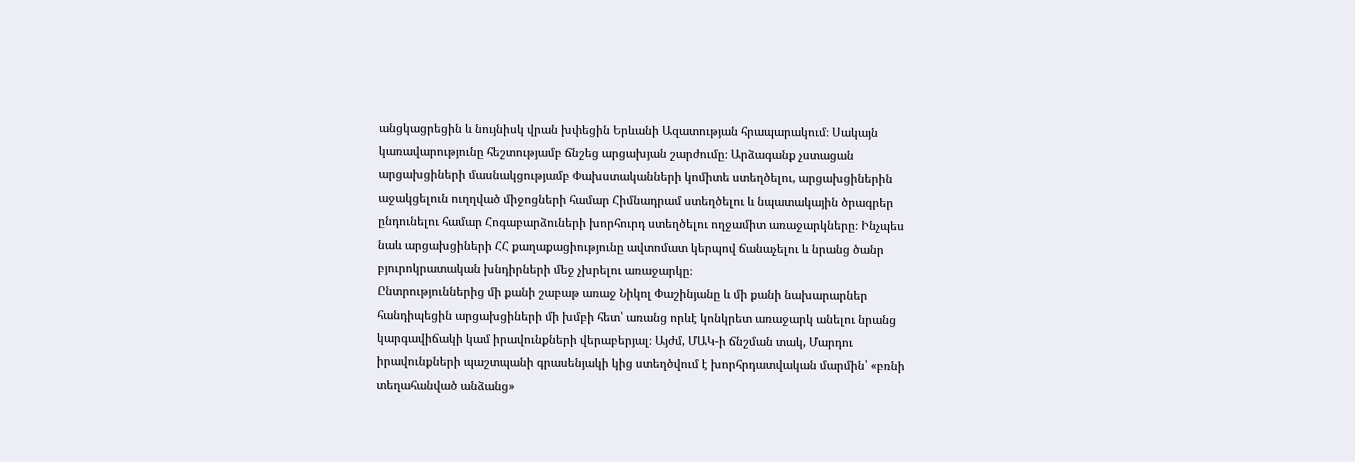անցկացրեցին և նույնիսկ վրան խփեցին Երևանի Ազատության հրապարակում։ Սակայն կառավարությունը հեշտությամբ ճնշեց արցախյան շարժումը։ Արձագանք չստացան արցախցիների մասնակցությամբ Փախստականների կոմիտե ստեղծելու, արցախցիներին աջակցելուն ուղղված միջոցների համար Հիմնադրամ ստեղծելու և նպատակային ծրագրեր ընդունելու համար Հոգաբարձուների խորհուրդ ստեղծելու ողջամիտ առաջարկները։ Ինչպես նաև արցախցիների ՀՀ քաղաքացիությունը ավտոմատ կերպով ճանաչելու և նրանց ծանր բյուրոկրատական խնդիրների մեջ չխրելու առաջարկը։
Ընտրություններից մի քանի շաբաթ առաջ Նիկոլ Փաշինյանը և մի քանի նախարարներ հանդիպեցին արցախցիների մի խմբի հետ՝ առանց որևէ կոնկրետ առաջարկ անելու նրանց կարգավիճակի կամ իրավունքների վերաբերյալ։ Այժմ, ՄԱԿ-ի ճնշման տակ, Մարդու իրավունքների պաշտպանի գրասենյակի կից ստեղծվում է խորհրդատվական մարմին՝ «բռնի տեղահանված անձանց»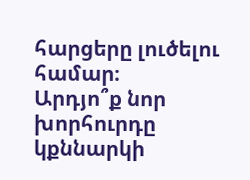հարցերը լուծելու համար։
Արդյո՞ք նոր խորհուրդը կքննարկի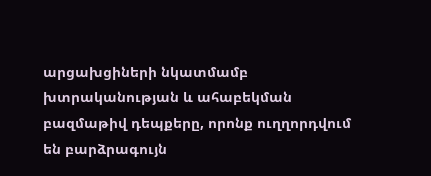արցախցիների նկատմամբ խտրականության և ահաբեկման բազմաթիվ դեպքերը, որոնք ուղղորդվում են բարձրագույն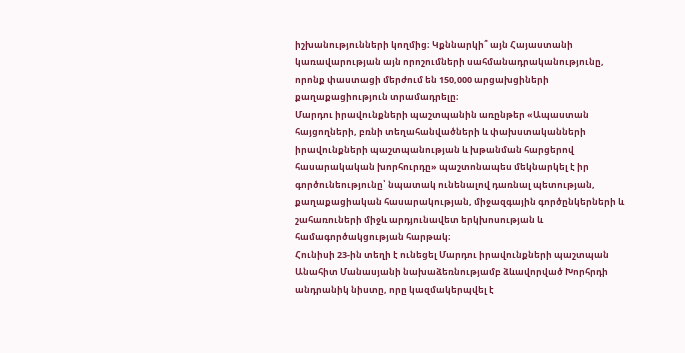իշխանությունների կողմից։ Կքննարկի՞ այն Հայաստանի կառավարության այն որոշումների սահմանադրականությունը, որոնք փաստացի մերժում են 150,000 արցախցիների քաղաքացիություն տրամադրելը։
Մարդու իրավունքների պաշտպանին առընթեր «Ապաստան հայցողների, բռնի տեղահանվածների և փախստականների իրավունքների պաշտպանության և խթանման հարցերով հասարակական խորհուրդը» պաշտոնապես մեկնարկել է իր գործունեությունը՝ նպատակ ունենալով դառնալ պետության, քաղաքացիական հասարակության, միջազգային գործընկերների և շահառուների միջև արդյունավետ երկխոսության և համագործակցության հարթակ։
Հունիսի 23-ին տեղի է ունեցել Մարդու իրավունքների պաշտպան Անահիտ Մանասյանի նախաձեռնությամբ ձևավորված Խորհրդի անդրանիկ նիստը, որը կազմակերպվել է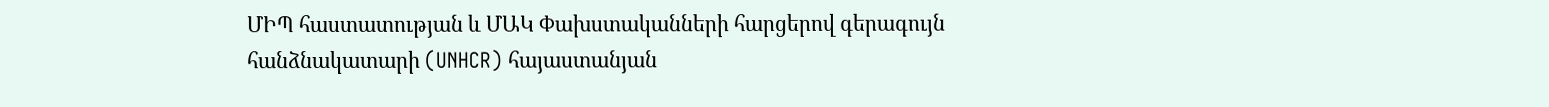ՄԻՊ հաստատության և ՄԱԿ Փախստականների հարցերով գերագույն հանձնակատարի (UNHCR) հայաստանյան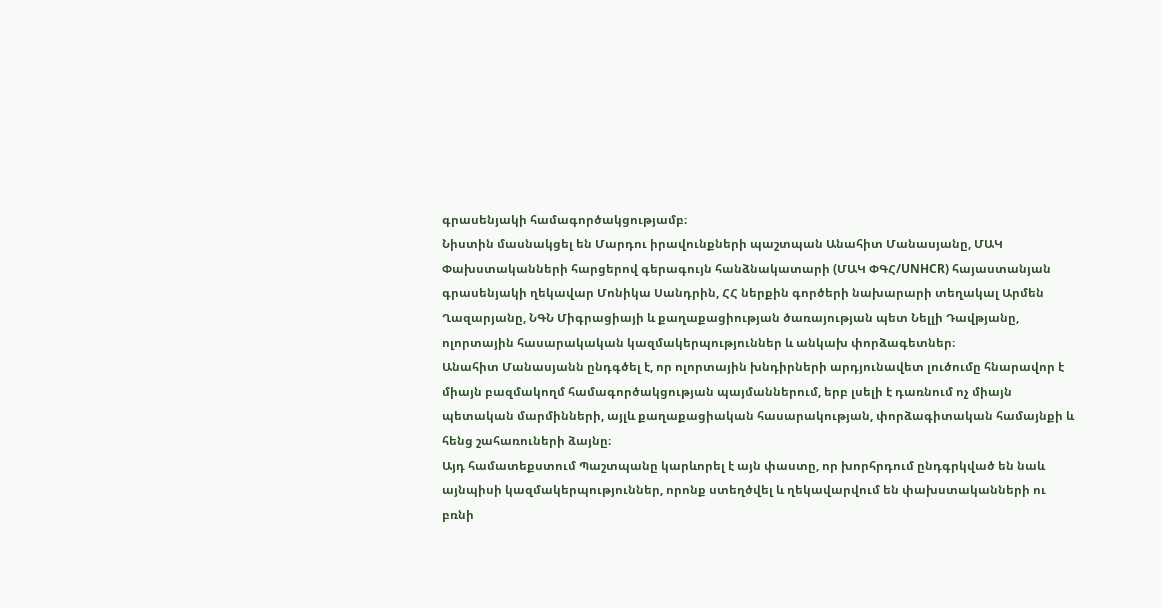գրասենյակի համագործակցությամբ։
Նիստին մասնակցել են Մարդու իրավունքների պաշտպան Անահիտ Մանասյանը, ՄԱԿ Փախստականների հարցերով գերագույն հանձնակատարի (ՄԱԿ ՓԳՀ/UNHCR) հայաստանյան գրասենյակի ղեկավար Մոնիկա Սանդրին, ՀՀ ներքին գործերի նախարարի տեղակալ Արմեն Ղազարյանը, ՆԳՆ Միգրացիայի և քաղաքացիության ծառայության պետ Նելլի Դավթյանը, ոլորտային հասարակական կազմակերպություններ և անկախ փորձագետներ։
Անահիտ Մանասյանն ընդգծել է, որ ոլորտային խնդիրների արդյունավետ լուծումը հնարավոր է միայն բազմակողմ համագործակցության պայմաններում, երբ լսելի է դառնում ոչ միայն պետական մարմինների, այլև քաղաքացիական հասարակության, փորձագիտական համայնքի և հենց շահառուների ձայնը։
Այդ համատեքստում Պաշտպանը կարևորել է այն փաստը, որ խորհրդում ընդգրկված են նաև այնպիսի կազմակերպություններ, որոնք ստեղծվել և ղեկավարվում են փախստականների ու բռնի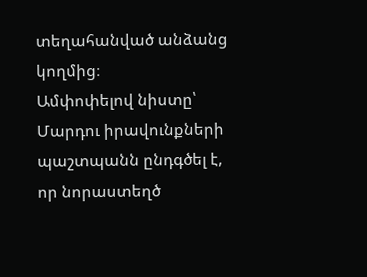տեղահանված անձանց կողմից։
Ամփոփելով նիստը՝ Մարդու իրավունքների պաշտպանն ընդգծել է, որ նորաստեղծ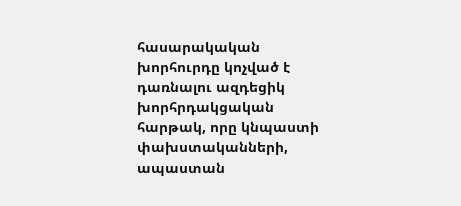հասարակական խորհուրդը կոչված է դառնալու ազդեցիկ խորհրդակցական հարթակ, որը կնպաստի փախստականների, ապաստան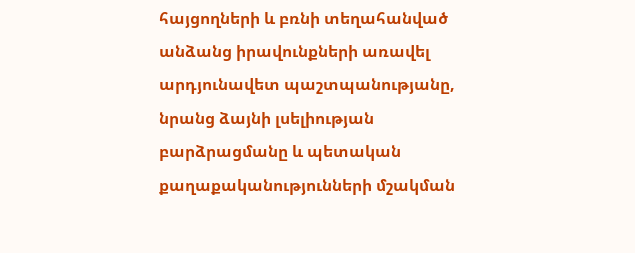հայցողների և բռնի տեղահանված անձանց իրավունքների առավել արդյունավետ պաշտպանությանը, նրանց ձայնի լսելիության բարձրացմանը և պետական քաղաքականությունների մշակման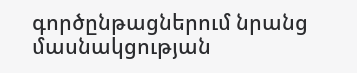գործընթացներում նրանց մասնակցության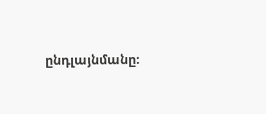ընդլայնմանը։